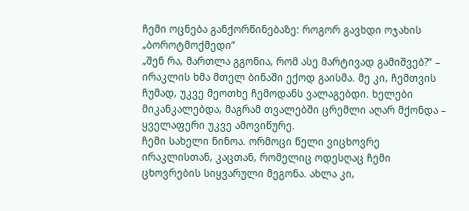ჩემი ოცნება განქორწინებაზე: როგორ გავხდი ოჯახის „ბოროტმოქმედი“
„შენ რა, მართლა გგონია, რომ ასე მარტივად გამიშვებ?“ – ირაკლის ხმა მთელ ბინაში ექოდ გაისმა. მე კი, ჩემთვის ჩუმად, უკვე მეოთხე ჩემოდანს ვალაგებდი. ხელები მიკანკალებდა, მაგრამ თვალებში ცრემლი აღარ მქონდა – ყველაფერი უკვე ამოვიწურე.
ჩემი სახელი ნინოა. ორმოცი წელი ვიცხოვრე ირაკლისთან, კაცთან, რომელიც ოდესღაც ჩემი ცხოვრების სიყვარული მეგონა. ახლა კი,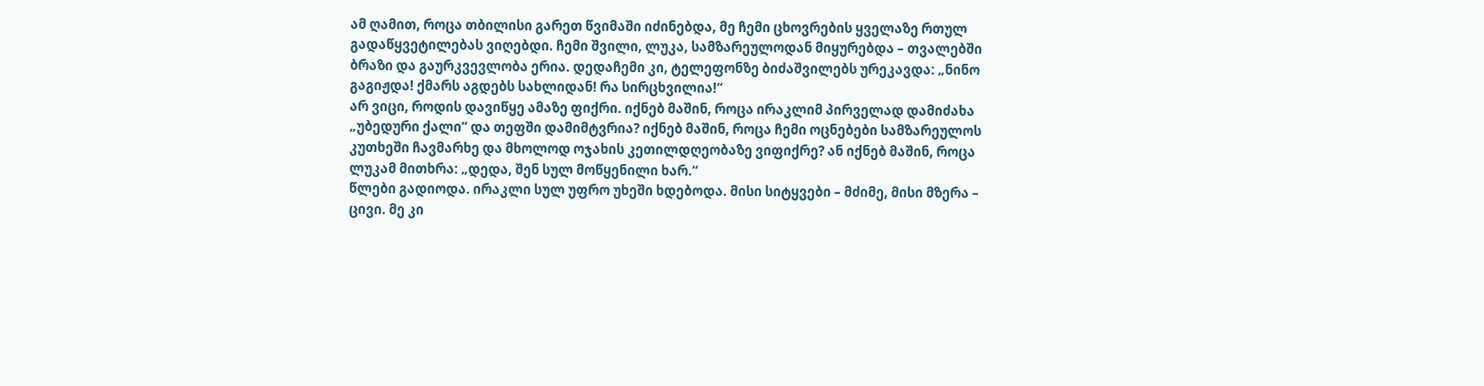ამ ღამით, როცა თბილისი გარეთ წვიმაში იძინებდა, მე ჩემი ცხოვრების ყველაზე რთულ გადაწყვეტილებას ვიღებდი. ჩემი შვილი, ლუკა, სამზარეულოდან მიყურებდა – თვალებში ბრაზი და გაურკვევლობა ერია. დედაჩემი კი, ტელეფონზე ბიძაშვილებს ურეკავდა: „ნინო გაგიჟდა! ქმარს აგდებს სახლიდან! რა სირცხვილია!“
არ ვიცი, როდის დავიწყე ამაზე ფიქრი. იქნებ მაშინ, როცა ირაკლიმ პირველად დამიძახა „უბედური ქალი“ და თეფში დამიმტვრია? იქნებ მაშინ, როცა ჩემი ოცნებები სამზარეულოს კუთხეში ჩავმარხე და მხოლოდ ოჯახის კეთილდღეობაზე ვიფიქრე? ან იქნებ მაშინ, როცა ლუკამ მითხრა: „დედა, შენ სულ მოწყენილი ხარ.“
წლები გადიოდა. ირაკლი სულ უფრო უხეში ხდებოდა. მისი სიტყვები – მძიმე, მისი მზერა – ცივი. მე კი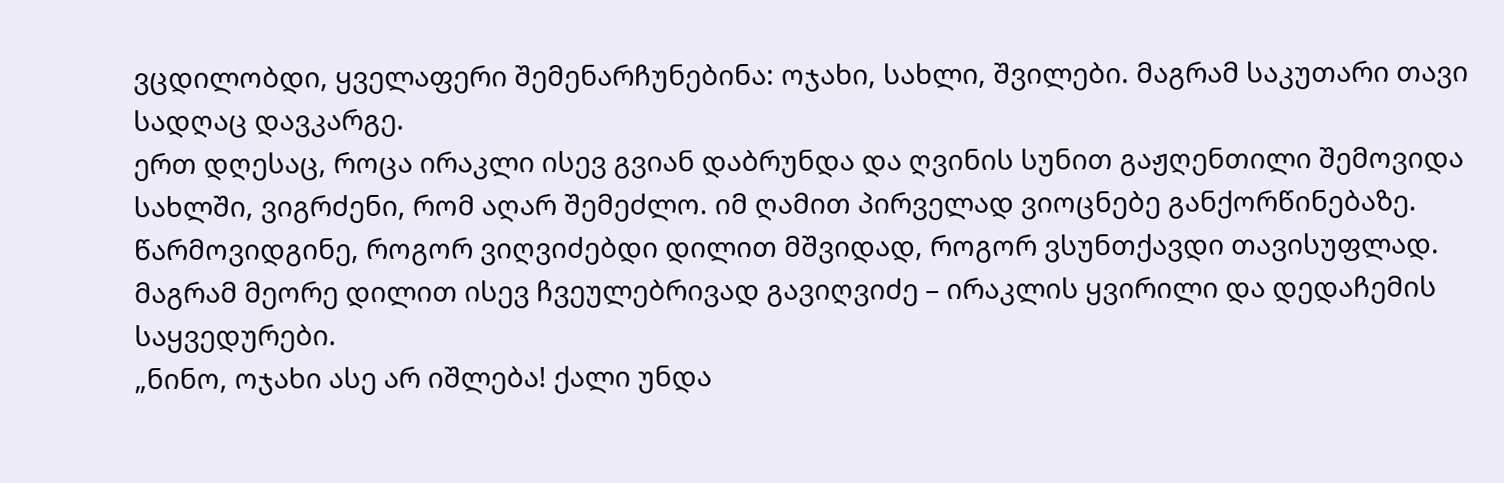ვცდილობდი, ყველაფერი შემენარჩუნებინა: ოჯახი, სახლი, შვილები. მაგრამ საკუთარი თავი სადღაც დავკარგე.
ერთ დღესაც, როცა ირაკლი ისევ გვიან დაბრუნდა და ღვინის სუნით გაჟღენთილი შემოვიდა სახლში, ვიგრძენი, რომ აღარ შემეძლო. იმ ღამით პირველად ვიოცნებე განქორწინებაზე. წარმოვიდგინე, როგორ ვიღვიძებდი დილით მშვიდად, როგორ ვსუნთქავდი თავისუფლად. მაგრამ მეორე დილით ისევ ჩვეულებრივად გავიღვიძე – ირაკლის ყვირილი და დედაჩემის საყვედურები.
„ნინო, ოჯახი ასე არ იშლება! ქალი უნდა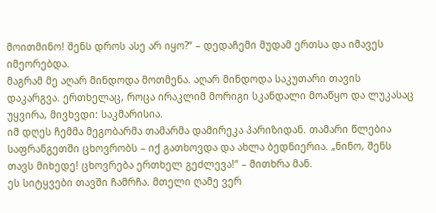მოითმინო! შენს დროს ასე არ იყო?“ – დედაჩემი მუდამ ერთსა და იმავეს იმეორებდა.
მაგრამ მე აღარ მინდოდა მოთმენა. აღარ მინდოდა საკუთარი თავის დაკარგვა. ერთხელაც, როცა ირაკლიმ მორიგი სკანდალი მოაწყო და ლუკასაც უყვირა, მივხვდი: საკმარისია.
იმ დღეს ჩემმა მეგობარმა თამარმა დამირეკა პარიზიდან. თამარი წლებია საფრანგეთში ცხოვრობს – იქ გათხოვდა და ახლა ბედნიერია. „ნინო, შენს თავს მიხედე! ცხოვრება ერთხელ გეძლევა!“ – მითხრა მან.
ეს სიტყვები თავში ჩამრჩა. მთელი ღამე ვერ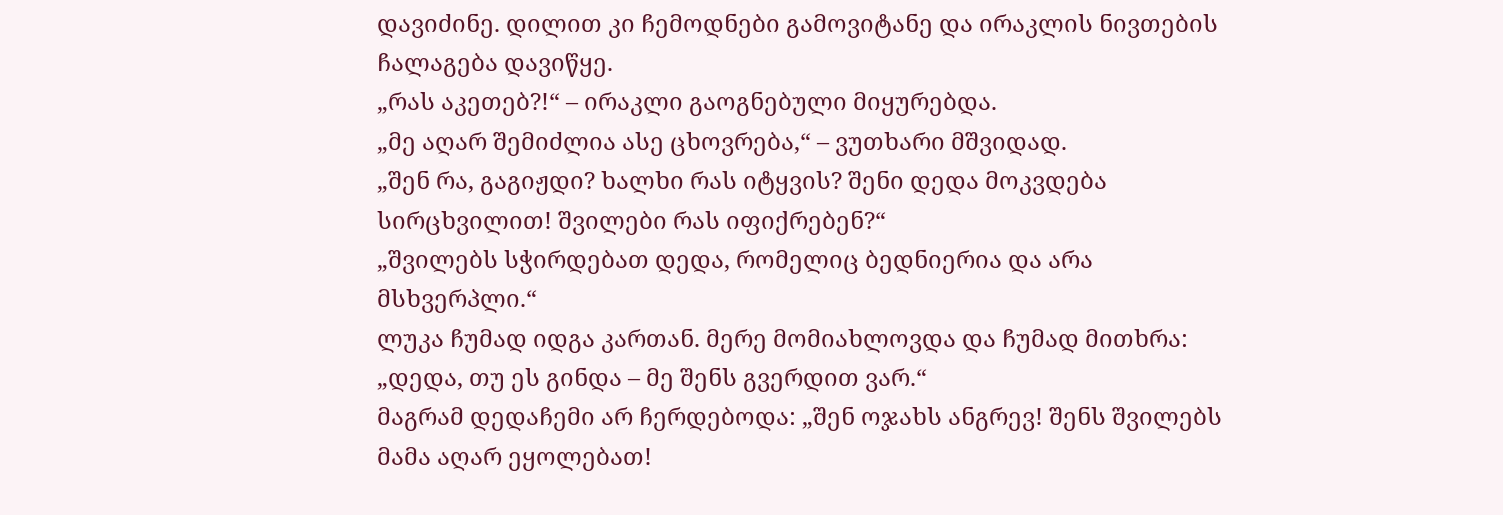დავიძინე. დილით კი ჩემოდნები გამოვიტანე და ირაკლის ნივთების ჩალაგება დავიწყე.
„რას აკეთებ?!“ – ირაკლი გაოგნებული მიყურებდა.
„მე აღარ შემიძლია ასე ცხოვრება,“ – ვუთხარი მშვიდად.
„შენ რა, გაგიჟდი? ხალხი რას იტყვის? შენი დედა მოკვდება სირცხვილით! შვილები რას იფიქრებენ?“
„შვილებს სჭირდებათ დედა, რომელიც ბედნიერია და არა მსხვერპლი.“
ლუკა ჩუმად იდგა კართან. მერე მომიახლოვდა და ჩუმად მითხრა: „დედა, თუ ეს გინდა – მე შენს გვერდით ვარ.“
მაგრამ დედაჩემი არ ჩერდებოდა: „შენ ოჯახს ანგრევ! შენს შვილებს მამა აღარ ეყოლებათ!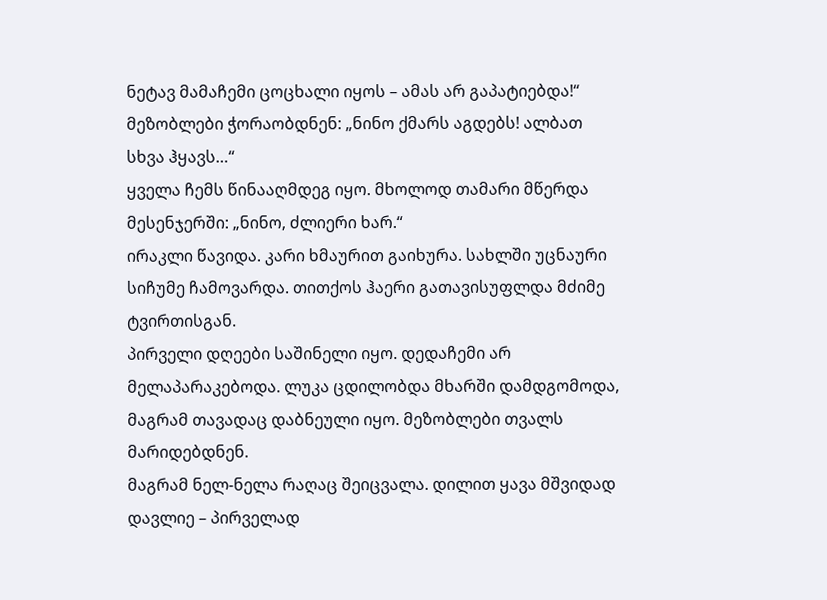ნეტავ მამაჩემი ცოცხალი იყოს – ამას არ გაპატიებდა!“
მეზობლები ჭორაობდნენ: „ნინო ქმარს აგდებს! ალბათ სხვა ჰყავს…“
ყველა ჩემს წინააღმდეგ იყო. მხოლოდ თამარი მწერდა მესენჯერში: „ნინო, ძლიერი ხარ.“
ირაკლი წავიდა. კარი ხმაურით გაიხურა. სახლში უცნაური სიჩუმე ჩამოვარდა. თითქოს ჰაერი გათავისუფლდა მძიმე ტვირთისგან.
პირველი დღეები საშინელი იყო. დედაჩემი არ მელაპარაკებოდა. ლუკა ცდილობდა მხარში დამდგომოდა, მაგრამ თავადაც დაბნეული იყო. მეზობლები თვალს მარიდებდნენ.
მაგრამ ნელ-ნელა რაღაც შეიცვალა. დილით ყავა მშვიდად დავლიე – პირველად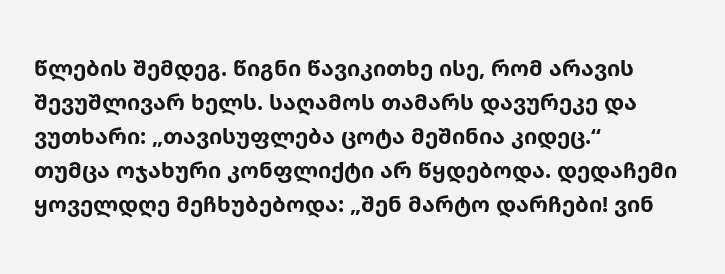წლების შემდეგ. წიგნი წავიკითხე ისე, რომ არავის შევუშლივარ ხელს. საღამოს თამარს დავურეკე და ვუთხარი: „თავისუფლება ცოტა მეშინია კიდეც.“
თუმცა ოჯახური კონფლიქტი არ წყდებოდა. დედაჩემი ყოველდღე მეჩხუბებოდა: „შენ მარტო დარჩები! ვინ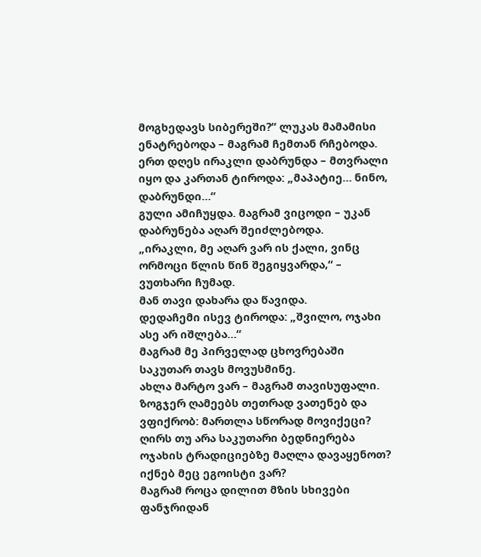მოგხედავს სიბერეში?“ ლუკას მამამისი ენატრებოდა – მაგრამ ჩემთან რჩებოდა.
ერთ დღეს ირაკლი დაბრუნდა – მთვრალი იყო და კართან ტიროდა: „მაპატიე… ნინო, დაბრუნდი…“
გული ამიჩუყდა. მაგრამ ვიცოდი – უკან დაბრუნება აღარ შეიძლებოდა.
„ირაკლი, მე აღარ ვარ ის ქალი, ვინც ორმოცი წლის წინ შეგიყვარდა,“ – ვუთხარი ჩუმად.
მან თავი დახარა და წავიდა.
დედაჩემი ისევ ტიროდა: „შვილო, ოჯახი ასე არ იშლება…“
მაგრამ მე პირველად ცხოვრებაში საკუთარ თავს მოვუსმინე.
ახლა მარტო ვარ – მაგრამ თავისუფალი. ზოგჯერ ღამეებს თეთრად ვათენებ და ვფიქრობ: მართლა სწორად მოვიქეცი? ღირს თუ არა საკუთარი ბედნიერება ოჯახის ტრადიციებზე მაღლა დავაყენოთ? იქნებ მეც ეგოისტი ვარ?
მაგრამ როცა დილით მზის სხივები ფანჯრიდან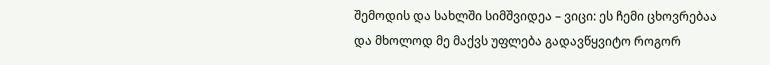შემოდის და სახლში სიმშვიდეა – ვიცი: ეს ჩემი ცხოვრებაა და მხოლოდ მე მაქვს უფლება გადავწყვიტო როგორ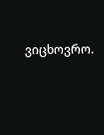ვიცხოვრო.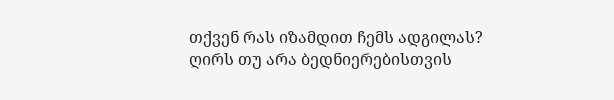თქვენ რას იზამდით ჩემს ადგილას? ღირს თუ არა ბედნიერებისთვის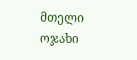მთელი ოჯახი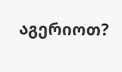აგერიოთ?